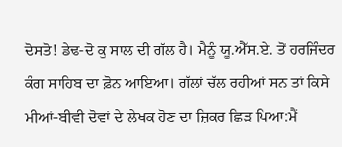ਦੋਸਤੋ! ਡੇਢ-ਦੋ ਕੁ ਸਾਲ ਦੀ ਗੱਲ ਹੈ। ਮੈਨੂੰ ਯੂ.ਐੱਸ.ਏ. ਤੋਂ ਹਰਜਿੰਦਰ ਕੰਗ ਸਾਹਿਬ ਦਾ ਫ਼ੋਨ ਆਇਆ। ਗੱਲਾਂ ਚੱਲ ਰਹੀਆਂ ਸਨ ਤਾਂ ਕਿਸੇ ਮੀਆਂ-ਬੀਵੀ ਦੋਵਾਂ ਦੇ ਲੇਖਕ ਹੋਣ ਦਾ ਜ਼ਿਕਰ ਛਿੜ ਪਿਆ:ਮੈਂ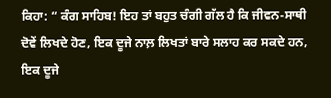ਕਿਹਾ: “ ਕੰਗ ਸਾਹਿਬ! ਇਹ ਤਾਂ ਬਹੁਤ ਚੰਗੀ ਗੱਲ ਹੈ ਕਿ ਜੀਵਨ-ਸਾਥੀ ਦੋਵੇਂ ਲਿਖਦੇ ਹੋਣ, ਇਕ ਦੂਜੇ ਨਾਲ਼ ਲਿਖਤਾਂ ਬਾਰੇ ਸਲਾਹ ਕਰ ਸਕਦੇ ਹਨ, ਇਕ ਦੂਜੇ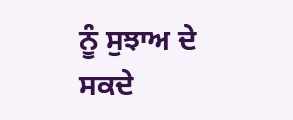ਨੂੰ ਸੁਝਾਅ ਦੇ ਸਕਦੇ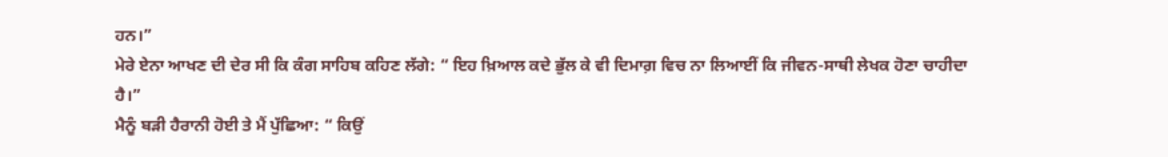ਹਨ।”
ਮੇਰੇ ਏਨਾ ਆਖਣ ਦੀ ਦੇਰ ਸੀ ਕਿ ਕੰਗ ਸਾਹਿਬ ਕਹਿਣ ਲੱਗੇ: “ ਇਹ ਖ਼ਿਆਲ ਕਦੇ ਭੁੱਲ ਕੇ ਵੀ ਦਿਮਾਗ਼ ਵਿਚ ਨਾ ਲਿਆਈਂ ਕਿ ਜੀਵਨ-ਸਾਥੀ ਲੇਖਕ ਹੋਣਾ ਚਾਹੀਦਾ ਹੈ।”
ਮੈਨੂੰ ਬੜੀ ਹੈਰਾਨੀ ਹੋਈ ਤੇ ਮੈਂ ਪੁੱਛਿਆ: “ ਕਿਉਂ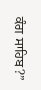ਕੰਗ ਸਾਹਿਬ?”